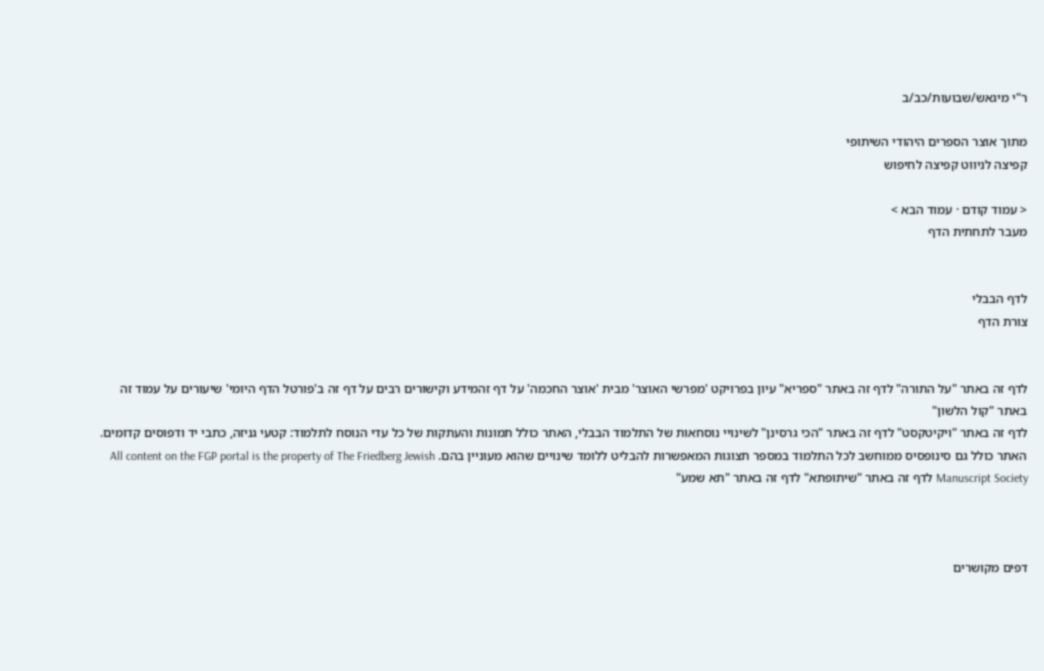ר"י מיגאש/שבועות/כב/ב

מתוך אוצר הספרים היהודי השיתופי
קפיצה לניווט קפיצה לחיפוש

< עמוד קודם · עמוד הבא >
מעבר לתחתית הדף


לדף הבבלי
צורת הדף


לדף זה באתר "על התורה" לדף זה באתר "ספריא" עיון בפרויקט 'מפרשי האוצר' מבית 'אוצר החכמה' על דף זהמידע וקישורים רבים על דף זה ב'פורטל הדף היומי' שיעורים על עמוד זה באתר "קול הלשון"
לדף זה באתר "ויקיטקסט" לדף זה באתר "הכי גרסינן" לשינויי נוסחאות של התלמוד הבבלי, האתר כולל תמונות והעתקות של כל עדי הנוסח לתלמוד: קטעי גניזה, כתבי יד ודפוסים קדומים. האתר כולל גם סינופסיס ממוחשב לכל התלמוד במספר תצוגות המאפשרות להבליט ללומד שינויים שהוא מעוניין בהם. All content on the FGP portal is the property of The Friedberg Jewish Manuscript Society לדף זה באתר "שיתופתא" לדף זה באתר "תא שמע"



דפים מקושרים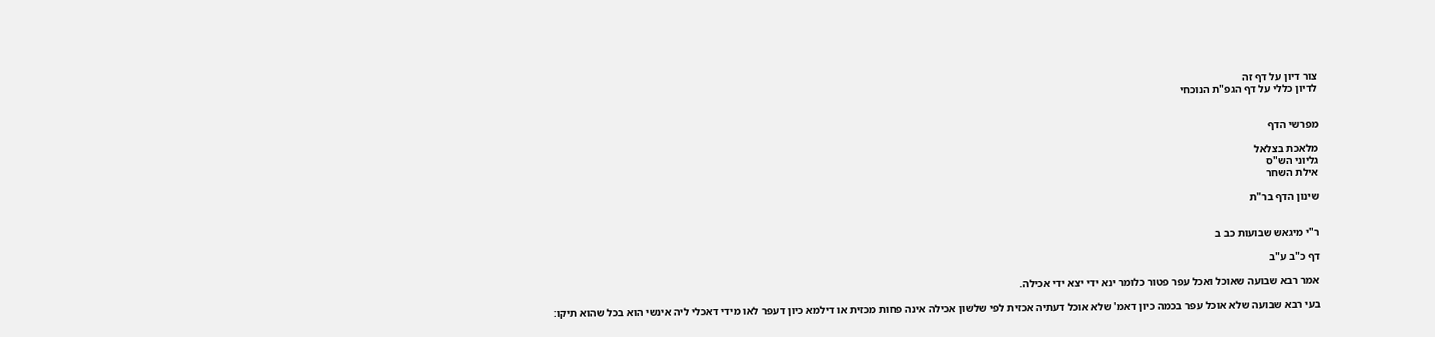צור דיון על דף זה
לדיון כללי על דף הגפ"ת הנוכחי


מפרשי הדף

מלאכת בצלאל
גליוני הש"ס
אילת השחר

שינון הדף בר"ת


ר"י מיגאש שבועות כב ב

דף כ"ב ע"ב

אמר רבא שבועה שאוכל ואכל עפר פטור כלומר ינא ידי יצא ידי אכילה.

בעי רבא שבועה שלא אוכל עפר בכמה כיון דאמ' שלא אוכל דעתיה אכזית לפי שלשון אכילה אינה פחות מכזית או דילמא כיון דעפר לאו מידי דאכלי ליה אינשי הוא בכל שהוא תיקו: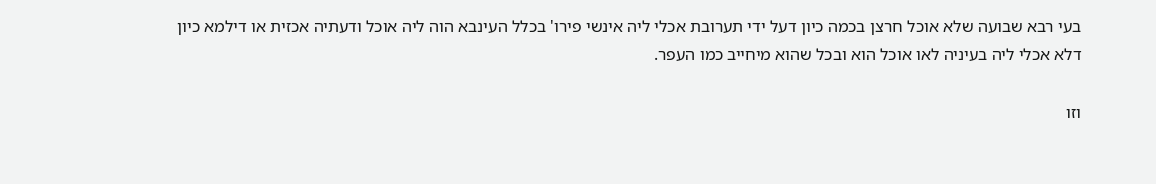בעי רבא שבועה שלא אוכל חרצן בכמה כיון דעל ידי תערובת אכלי ליה אינשי פירו' בכלל העינבא הוה ליה אוכל ודעתיה אכזית או דילמא כיון דלא אכלי ליה בעיניה לאו אוכל הוא ובכל שהוא מיחייב כמו העפר.

וזו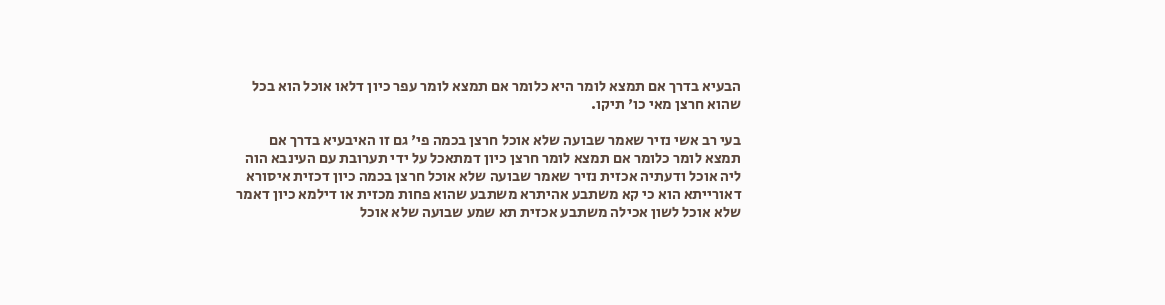הבעיא בדרך אם תמצא לומר היא כלומר אם תמצא לומר עפר כיון דלאו אוכל הוא בכל שהוא חרצן מאי כו' תיקו.

בעי רב אשי נזיר שאמר שבועה שלא אוכל חרצן בכמה פי' גם זו האיבעיא בדרך אם תמצא לומר כלומר אם תמצא לומר חרצן כיון דמתאכל על ידי תערובת עם העינבא הוה ליה אוכל ודעתיה אכזית נזיר שאמר שבועה שלא אוכל חרצן בכמה כיון דכזית איסורא דאורייתא הוא כי קא משתבע אהיתרא משתבע שהוא פחות מכזית או דילמא כיון דאמר שלא אוכל לשון אכילה משתבע אכזית תא שמע שבועה שלא אוכל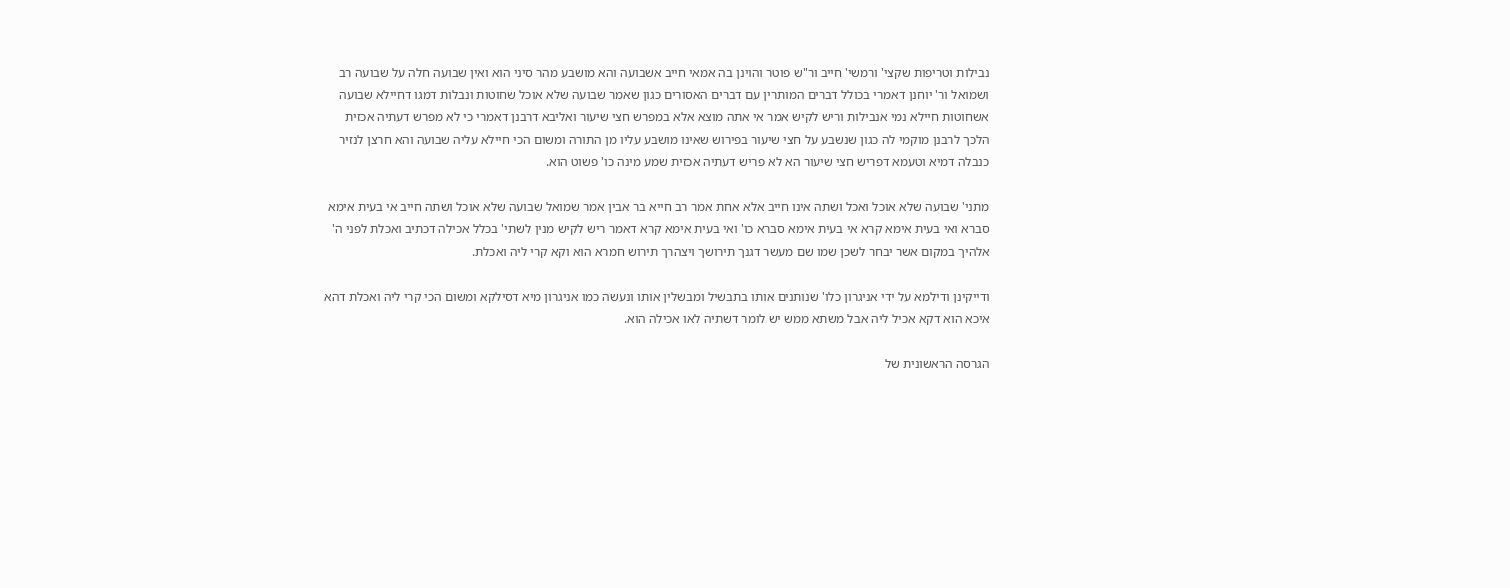נבילות וטריפות שקצי' ורמשי' חייב ור"ש פוטר והוינן בה אמאי חייב אשבועה והא מושבע מהר סיני הוא ואין שבועה חלה על שבועה רב ושמואל ור' יוחנן דאמרי בכולל דברים המותרין עם דברים האסורים כגון שאמר שבועה שלא אוכל שחוטות ונבלות דמגו דחיילא שבועה אשחוטות חיילא נמי אנבילות וריש לקיש אמר אי אתה מוצא אלא במפרש חצי שיעור ואליבא דרבנן דאמרי כי לא מפרש דעתיה אכזית הלכך לרבנן מוקמי לה כגון שנשבע על חצי שיעור בפירוש שאינו מושבע עליו מן התורה ומשום הכי חיילא עליה שבועה והא חרצן לנזיר כנבלה דמיא וטעמא דפריש חצי שיעור הא לא פריש דעתיה אכזית שמע מינה כו' פשוט הוא.

מתני' שבועה שלא אוכל ואכל ושתה אינו חייב אלא אחת אמר רב חייא בר אבין אמר שמואל שבועה שלא אוכל ושתה חייב אי בעית אימא סברא ואי בעית אימא קרא אי בעית אימא סברא כו' ואי בעית אימא קרא דאמר ריש לקיש מנין לשתי' בכלל אכילה דכתיב ואכלת לפני ה' אלהיך במקום אשר יבחר לשכן שמו שם מעשר דגנך תירושך ויצהרך תירוש חמרא הוא וקא קרי ליה ואכלת.

ודייקינן ודילמא על ידי אניגרון כלו' שנותנים אותו בתבשיל ומבשלין אותו ונעשה כמו אניגרון מיא דסילקא ומשום הכי קרי ליה ואכלת דהא איכא הוא דקא אכיל ליה אבל משתא ממש יש לומר דשתיה לאו אכילה הוא.

הגרסה הראשונית של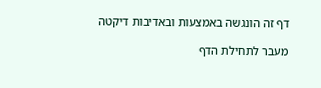דף זה הונגשה באמצעות ובאדיבות דיקטה

מעבר לתחילת הדף